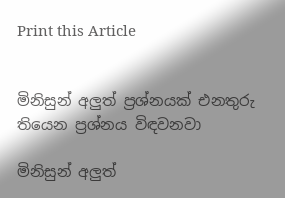Print this Article


මිනිසුන් අලුත් ප්‍රශ්නයක් එනතුරු තියෙන ප්‍රශ්නය විඳවනවා

මිනිසුන් අලුත්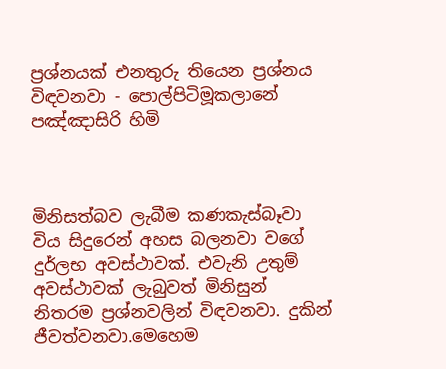ප්‍රශ්නයක් එනතුරු තියෙන ප්‍රශ්නය විඳවනවා - පොල්පිටිමූකලානේ පඤ්ඤාසිරි හිමි



මිනිසත්බව ලැබීම කණකැස්බෑවා විය සිදුරෙන් අහස බලනවා වගේ දුර්ලභ අවස්ථාවක්. එවැනි උතුම් අවස්ථාවක් ලැබුවත් මිනිසුන් නිතරම ප්‍රශ්නවලින් විඳවනවා. දුකින් ජීවත්වනවා.මෙහෙම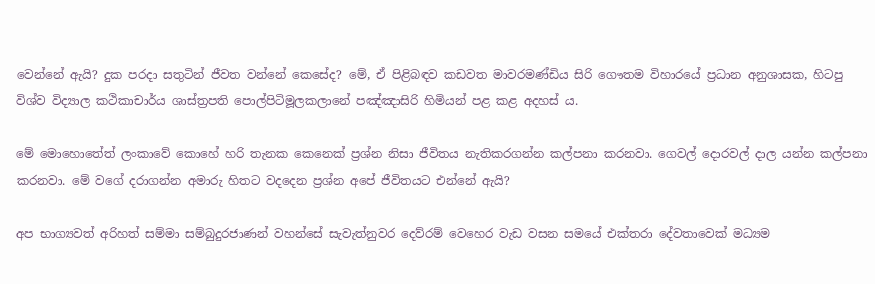වෙන්නේ ඇයි? දුක පරදා සතුටින් ජීවත වන්නේ කෙසේද? මේ, ඒ පිළිබඳව කඩවත මාවරමණ්ඩිය සිරි ගෞතම විහාරයේ ප්‍රධාන අනුශාසක, හිටපු විශ්ව විද්‍යාල කථිකාචාර්ය ශාස්ත්‍රපති පොල්පිටිමූලකලානේ පඤ්ඤාසිරි හිමියන් පළ කළ අදහස් ය.

මේ මොහොතේත් ලංකාවේ කොහේ හරි තැනක කෙනෙක් ප්‍රශ්න නිසා ජීවිතය නැතිකරගන්න කල්පනා කරනවා. ගෙවල් දොරවල් දාල යන්න කල්පනා කරනවා. මේ වගේ දරාගන්න අමාරු හිතට වදදෙන ප්‍රශ්න අපේ ජීවිතයට එන්නේ ඇයි?

අප භාග්‍යවත් අරිහත් සම්මා සම්බුදුරජාණන් වහන්සේ සැවැත්නුවර දෙව්රම් වෙහෙර වැඩ වසන සමයේ එක්තරා දේවතාවෙක් මධ්‍යම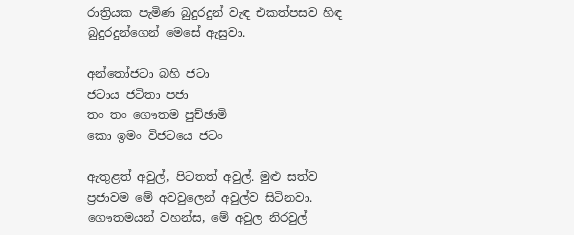රාත්‍රියක පැමිණ බුදුරදුන් වැඳ එකත්පසව හිඳ බුදුරදුන්ගෙන් මෙසේ ඇසුවා.

අන්තෝජටා බහි ජටා
ජටාය ජටිතා පජා
තං තං ගෞතම පුච්ඡාමි
කො ඉමං විජටයෙ ජටං

ඇතුළත් අවුල්, පිටතත් අවුල්. මුළු සත්ව ප්‍රජාවම මේ අවවුලෙන් අවුල්ව සිටිනවා. ගෞතමයන් වහන්ස, මේ අවුල නිරවුල්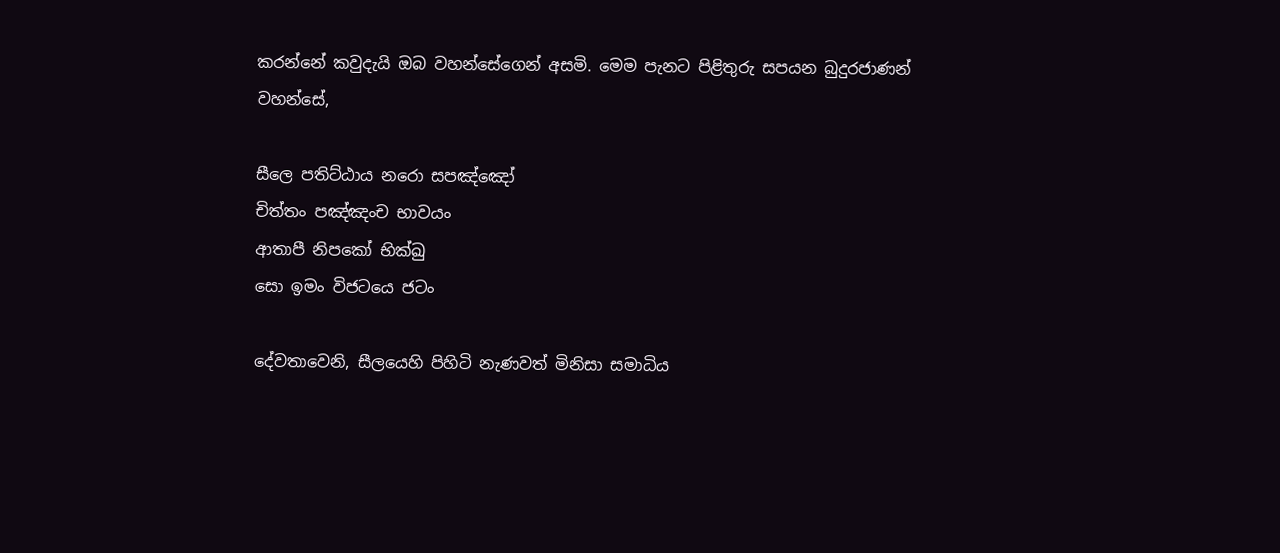කරන්නේ කවුදැයි ඔබ වහන්සේගෙන් අසමි. මෙම පැනට පිළිතුරු සපයන බුදුරජාණන් වහන්සේ,

සීලෙ පතිට්ඨාය නරො සපඤ්ඤෝ
චිත්තං පඤ්ඤංච භාවයං
ආතාපී නිපකෝ භික්ඛු
සො ඉමං විජටයෙ ජටං

දේවතාවෙනි, සීලයෙහි පිහිටි නැණවත් මිනිසා සමාධිය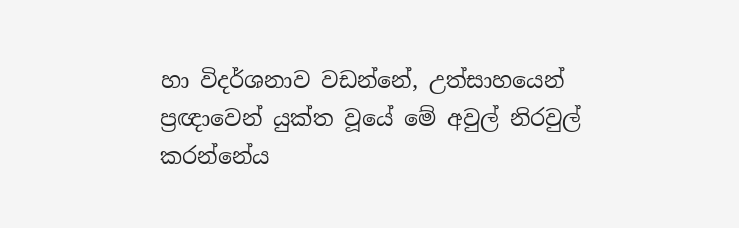හා විදර්ශනාව වඩන්නේ, උත්සාහයෙන් ප්‍රඥාවෙන් යුක්ත වූයේ මේ අවුල් නිරවුල් කරන්නේය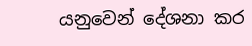යනුවෙන් දේශනා කර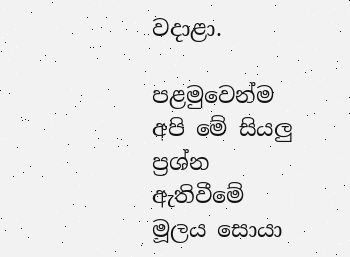වදාළා.

පළමුවෙන්ම අපි මේ සියලු ප්‍රශ්න ඇතිවීමේ මූලය සොයා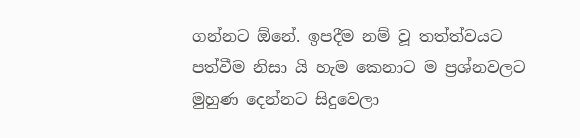ගන්නට ඕනේ. ඉපදීම නම් වූ තත්ත්වයට පත්වීම නිසා යි හැම කෙනාට ම ප්‍රශ්නවලට මුහුණ දෙන්නට සිදුවෙලා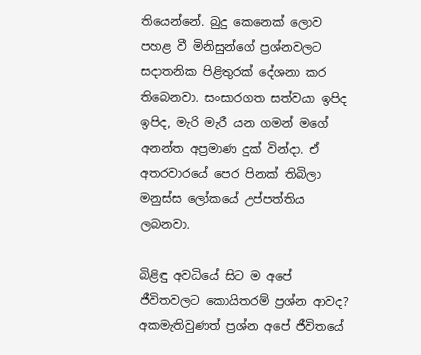තියෙන්නේ. බුදු කෙනෙක් ලොව පහළ වී මිනිසුන්ගේ ප්‍රශ්නවලට සදාතනික පිළිතුරක් දේශනා කර තිබෙනවා. සංසාරගත සත්වයා ඉපිද ඉපිද, මැරි මැරී යන ගමන් මගේ අනන්ත අප්‍රමාණ දුක් වින්දා. ඒ අතරවාරයේ පෙර පිනක් තිබිලා මනුස්ස ලෝකයේ උප්පත්තිය ලබනවා.

බිළිඳු අවධියේ සිට ම අපේ ජීවිතවලට කොයිතරම් ප්‍රශ්න ආවද? අකමැතිවුණත් ප්‍රශ්න අපේ ජීවිතයේ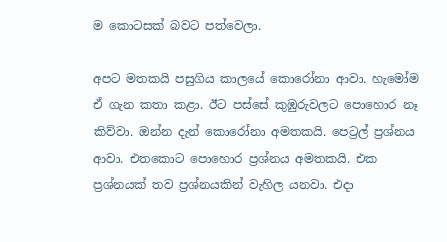ම කොටසක් බවට පත්වෙලා.

අපට මතකයි පසුගිය කාලයේ කොරෝනා ආවා. හැමෝම ඒ ගැන කතා කළා. ඊට පස්සේ කුඹුරුවලට පොහොර නෑ කිව්වා. ඔන්න දැන් කොරෝනා අමතකයි. පෙට්‍රල් ප්‍රශ්නය ආවා. එතකොට පොහොර ප්‍රශ්නය අමතකයි. එක ප්‍රශ්නයක් තව ප්‍රශ්නයකින් වැහිල යනවා. එදා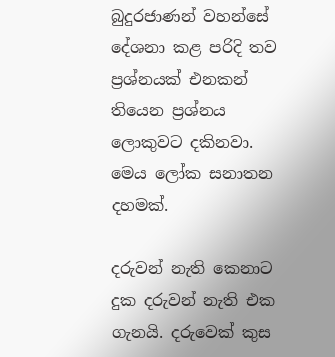බුදුරජාණන් වහන්සේ දේශනා කළ පරිදි තව ප්‍රශ්නයක් එනකන් තියෙන ප්‍රශ්නය ලොකුවට දකිනවා. මෙය ලෝක සනාතන දහමක්.

දරුවන් නැති කෙනාට දුක දරුවන් නැති එක ගැනයි. දරුවෙක් කුස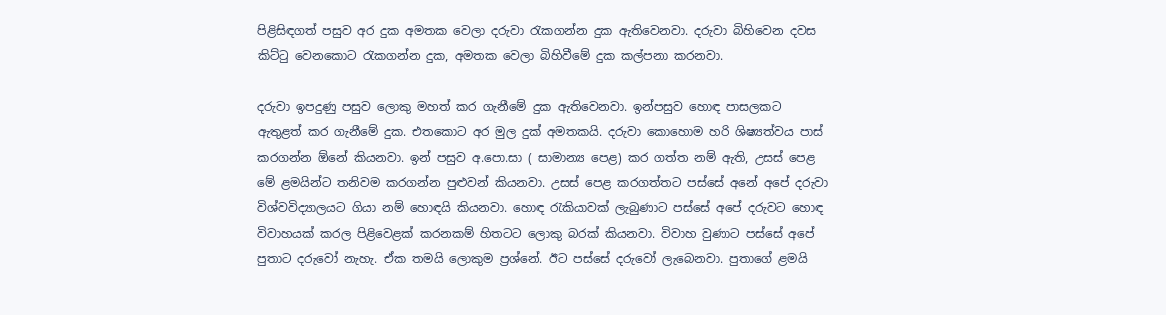පිළිසිඳගත් පසුව අර දුක අමතක වෙලා දරුවා රැකගන්න දුක ඇතිවෙනවා. දරුවා බිහිවෙන දවස කිට්ටු වෙනකොට රැකගන්න දුක, අමතක වෙලා බිහිවීමේ දුක කල්පනා කරනවා.

දරුවා ඉපදුණු පසුව ලොකු මහත් කර ගැනීමේ දුක ඇතිවෙනවා. ඉන්පසුව හොඳ පාසලකට ඇතුළත් කර ගැනීමේ දුක. එතකොට අර මුල දුක් අමතකයි. දරුවා කොහොම හරි ශිෂ්‍යත්වය පාස් කරගන්න ඕනේ කියනවා. ඉන් පසුව අ.පො.සා ( සාමාන්‍ය පෙළ) කර ගත්ත නම් ඇති, උසස් පෙළ මේ ළමයින්ට තනිවම කරගන්න පුළුවන් කියනවා. උසස් පෙළ කරගත්තට පස්සේ අනේ අපේ දරුවා විශ්වවිද්‍යාලයට ගියා නම් හොඳයි කියනවා. හොඳ රැකියාවක් ලැබුණාට පස්සේ අපේ දරුවට හොඳ විවාහයක් කරල පිළිවෙළක් කරනකම් හිතටට ලොකු බරක් කියනවා. විවාහ වුණාට පස්සේ අපේ පුතාට දරුවෝ නැහැ. ඒක තමයි ලොකුම ප්‍රශ්නේ. ඊට පස්සේ දරුවෝ ලැබෙනවා. පුතාගේ ළමයි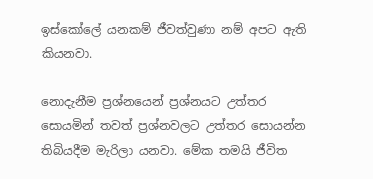ඉස්කෝලේ යනකම් ජීවත්වුණා නම් අපට ඇති කියනවා.

නොදැනීම ප්‍රශ්නයෙන් ප්‍රශ්නයට උත්තර සොයමින් තවත් ප්‍රශ්නවලට උත්තර සොයන්න තිබියදීම මැරිලා යනවා. මේක තමයි ජීවිත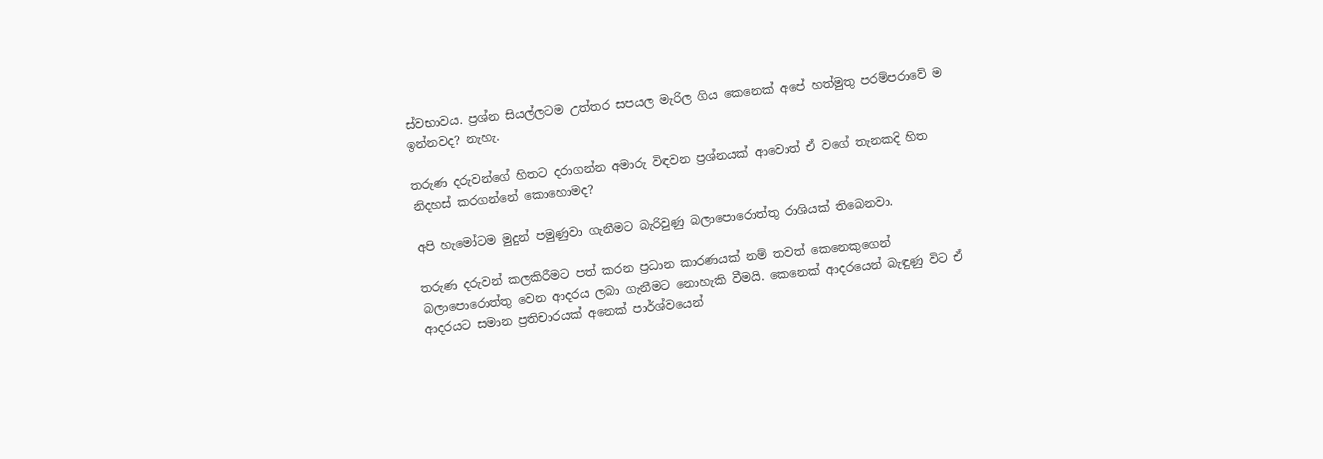ස්වභාවය. ප්‍රශ්න සියල්ලටම උත්තර සපයල මැරිල ගිය කෙනෙක් අපේ හත්මුතු පරම්පරාවේ ම ඉන්නවද? නැහැ.

තරුණ දරුවන්ගේ හිතට දරාගන්න අමාරු විඳවන ප්‍රශ්නයක් ආවොත් ඒ වගේ තැනකදි හිත නිදහස් කරගන්නේ කොහොමද?

අපි හැමෝටම මුදුන් පමුණුවා ගැනීමට බැරිවුණු බලාපොරොත්තු රාශියක් තිබෙනවා.

තරුණ දරුවන් කලකිරීමට පත් කරන ප්‍රධාන කාරණයක් නම් තවත් කෙනෙකුගෙන් බලාපොරොත්තු වෙන ආදරය ලබා ගැනීමට නොහැකි වීමයි. කෙනෙක් ආදරයෙන් බැඳුණු විට ඒ ආදරයට සමාන ප්‍රතිචාරයක් අනෙක් පාර්ශ්වයෙන්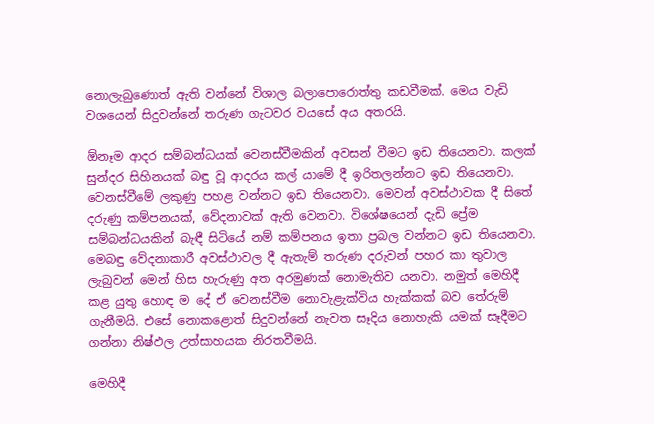නොලැබුණොත් ඇති වන්නේ විශාල බලාපොරොත්තු කඩවීමක්. මෙය වැඩි වශයෙන් සිදුවන්නේ තරුණ ගැටවර වයසේ අය අතරයි.

ඕනෑම ආදර සම්බන්ධයක් වෙනස්වීමකින් අවසන් වීමට ඉඩ තියෙනවා. කලක් සුන්දර සිහිනයක් බඳු වූ ආදරය කල් යාමේ දී ඉරිතලන්නට ඉඩ තියෙනවා. වෙනස්වීමේ ලකුණු පහළ වන්නට ඉඩ තියෙනවා. මෙවන් අවස්ථාවක දී සිතේ දරුණු කම්පනයක්, වේදනාවක් ඇති වෙනවා. විශේෂයෙන් දැඩි ප්‍රේම සම්බන්ධයකින් බැඳී සිටියේ නම් කම්පනය ඉතා ප්‍රබල වන්නට ඉඩ තියෙනවා. මෙබඳු වේදනාකාරී අවස්ථාවල දී ඇතැම් තරුණ දරුවන් පහර කා තුවාල ලැබුවන් මෙන් හිස හැරුණු අත අරමුණක් නොමැතිව යනවා. නමුත් මෙහිදී කළ යුතු හොඳ ම දේ ඒ වෙනස්වීම නොවැළැක්විය හැක්කක් බව තේරුම් ගැනීමයි. එසේ නොකළොත් සිදුවන්නේ නැවත සෑදිය නොහැකි යමක් සෑදීමට ගන්නා නිෂ්ඵල උත්සාහයක නිරතවීමයි.

මෙහිදී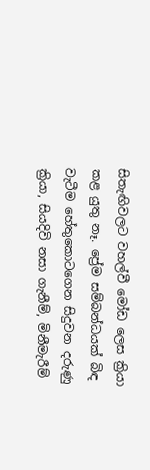සිතැඟිවලට වහල්වී මෝඩ ලෙස ක්‍රියා කළ යුතු නෑ. ප්‍රේම සම්බන්ධයක් බිඳ වැටීම හේතුකොටගෙන සිදුවන දරුණු ක්‍රියා, සියදිවි නසා ගැනීම්, මිනීමැරීම්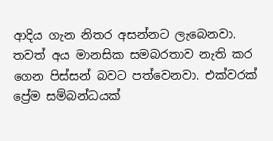ආදිය ගැන නිතර අසන්නට ලැබෙනවා. තවත් අය මානසික සමබරතාව නැති කර ගෙන පිස්සන් බවට පත්වෙනවා. එක්වරක් ප්‍රේම සම්බන්ධයක්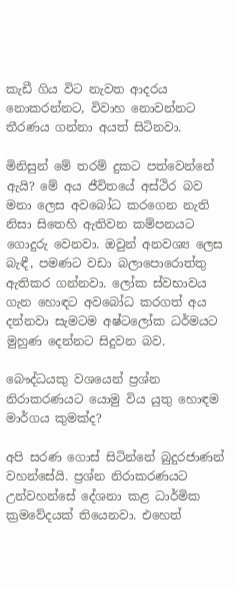කැඩී ගිය විට නැවත ආදරය නොකරන්නට, විවාහ නොවන්නට තීරණය ගන්නා අයත් සිටිනවා.

මිනිසුන් මේ තරම් දුකට පත්වෙන්නේ ඇයි? මේ අය ජීවිතයේ අස්ථිර බව මනා ලෙස අවබෝධ කරගෙන නැති නිසා සිතෙහි ඇතිවන කම්පනයට ගොදුරු වෙනවා. ඔවුන් අනවශ්‍ය ලෙස බැඳී, පමණට වඩා බලාපොරොත්තු ඇතිකර ගන්නවා. ලෝක ස්වභාවය ගැන හොඳට අවබෝධ කරගත් අය දන්නවා සැමටම අෂ්ටලෝක ධර්මයට මුහුණ දෙන්නට සිදුවන බව.

බෞද්ධයකු වශයෙන් ප්‍රශ්න නිරාකරණයට යොමු විය යුතු හොඳම මාර්ගය කුමක්ද?

අපි සරණ ගොස් සිටින්නේ බුදුරජාණන් වහන්සේයි. ප්‍රශ්න නිරාකරණයට උන්වහන්සේ දේශනා කළ ධාර්මික ක්‍රමවේදයක් තියෙනවා. එහෙත්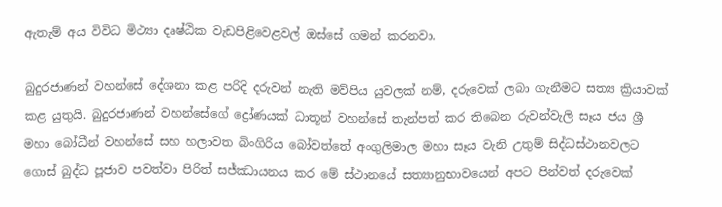ඇතැම් අය විවිධ මිථ්‍යා දෘෂ්ඨික වැඩපිළිවෙළවල් ඔස්සේ ගමන් කරනවා.

බුදුරජාණන් වහන්සේ දේශනා කළ පරිදි දරුවන් නැති මව්පිය යුවලක් නම්, දරුවෙක් ලබා ගැනීමට සත්‍ය ක්‍රියාවක් කළ යුතුයි. බුදුරජාණන් වහන්සේගේ ද්‍රෝණයක් ධාතූන් වහන්සේ තැන්පත් කර තිබෙන රුවන්වැලි සෑය ජය ශ්‍රී මහා බෝධීන් වහන්සේ සහ හලාවත බිංගිරිය බෝවත්තේ අංගුලිමාල මහා සෑය වැනි උතුම් සිද්ධස්ථානවලට ගොස් බුද්ධ පූජාව පවත්වා පිරිත් සජ්ඣායනය කර මේ ස්ථානයේ සත්‍යානුභාවයෙන් අපට පින්වත් දරුවෙක්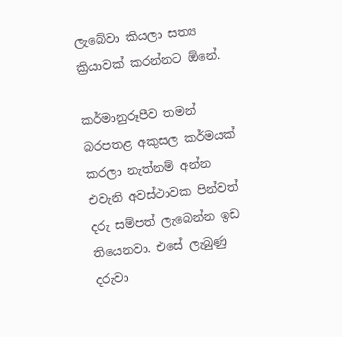ලැබේවා කියලා සත්‍ය ක්‍රියාවක් කරන්නට ඕනේ.

කර්මානුරූපීව තමන් බරපතළ අකුසල කර්මයක් කරලා නැත්නම් අන්න එවැනි අවස්ථාවක පින්වත් දරු සම්පත් ලැබෙන්න ඉඩ තියෙනවා. එසේ ලැබුණු දරුවා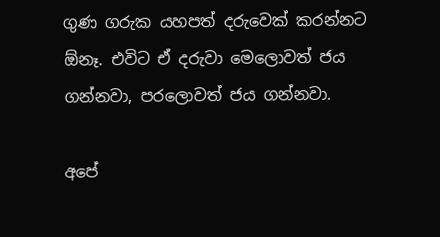ගුණ ගරුක යහපත් දරුවෙක් කරන්නට ඕනෑ. එවිට ඒ දරුවා මෙලොවත් ජය ගන්නවා, පරලොවත් ජය ගන්නවා.

අපේ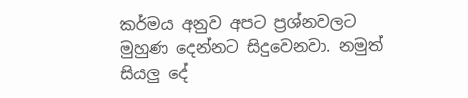කර්මය අනුව අපට ප්‍රශ්නවලට මුහුණ දෙන්නට සිදුවෙනවා. නමුත් සියලු දේ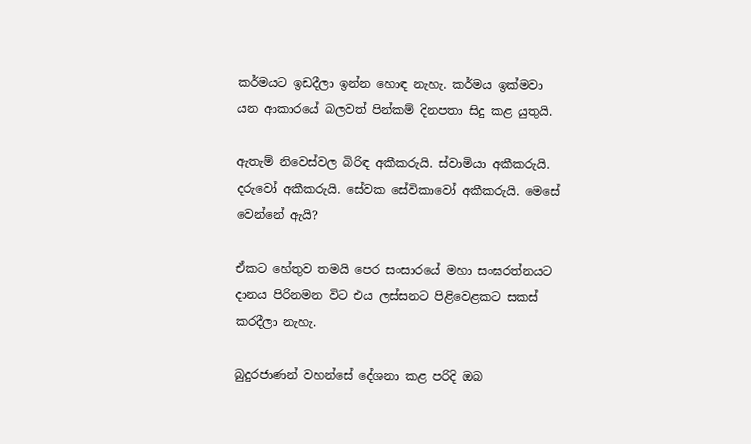කර්මයට ඉඩදීලා ඉන්න හොඳ නැහැ. කර්මය ඉක්මවා යන ආකාරයේ බලවත් පින්කම් දිනපතා සිදු කළ යුතුයි.

ඇතැම් නිවෙස්වල බිරිඳ අකීකරුයි. ස්වාමියා අකීකරුයි. දරුවෝ අකීකරුයි. සේවක සේවිකාවෝ අකීකරුයි. මෙසේ වෙන්නේ ඇයි?

ඒකට හේතුව තමයි පෙර සංසාරයේ මහා සංඝරත්නයට දානය පිරිනමන විට එය ලස්සනට පිළිවෙළකට සකස් කරදීලා නැහැ.

බුදුරජාණන් වහන්සේ දේශනා කළ පරිදි ඔබ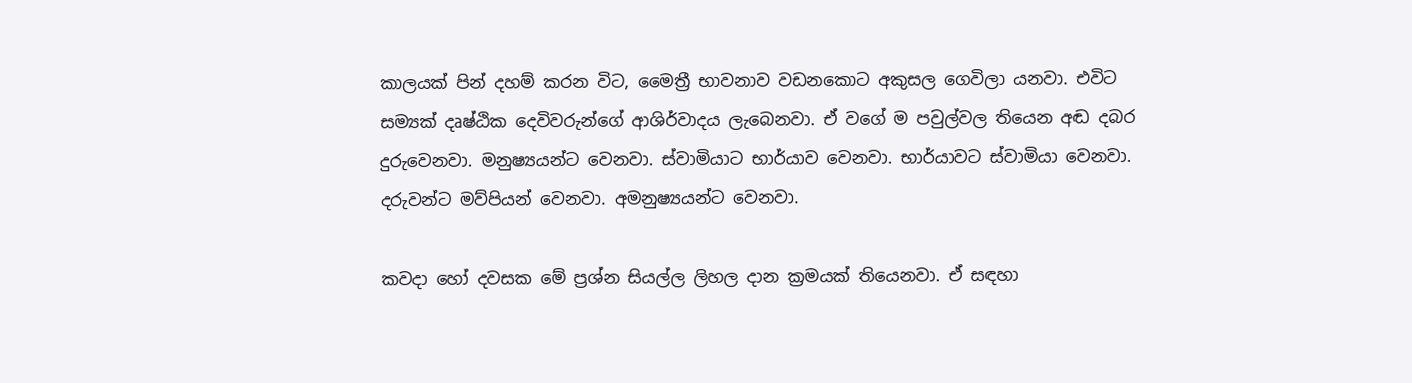කාලයක් පින් දහම් කරන විට, මෛත්‍රී භාවනාව වඩනකොට අකුසල ගෙවිලා යනවා. එවිට සම්‍යක් දෘෂ්ඨික දෙවිවරුන්ගේ ආශිර්වාදය ලැබෙනවා. ඒ වගේ ම පවුල්වල තියෙන අඬ දබර දුරුවෙනවා. මනුෂ්‍යයන්ට වෙනවා. ස්වාමියාට භාර්යාව වෙනවා. භාර්යාවට ස්වාමියා වෙනවා. දරුවන්ට මව්පියන් වෙනවා. අමනුෂ්‍යයන්ට වෙනවා.

කවදා හෝ දවසක මේ ප්‍රශ්න සියල්ල ලිහල දාන ක්‍රමයක් තියෙනවා. ඒ සඳහා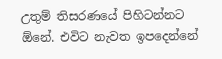උතුම් තිසරණයේ පිහිටන්නට ඕනේ. එවිට නැවත ඉපදෙන්නේ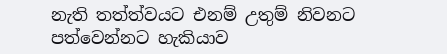නැති තත්ත්වයට එනම් උතුම් නිවනට පත්වෙන්නට හැකියාව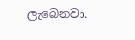ලැබෙනවා.